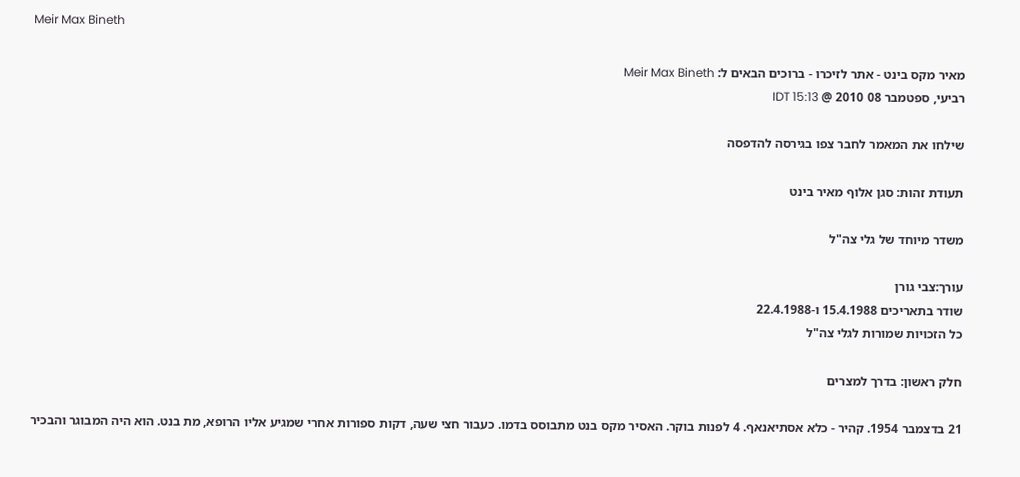Meir Max Bineth

מאיר מקס בינט - אתר לזיכרו - ברוכים הבאים ל: Meir Max Bineth
רביעי, ספטמבר 08 2010 @ IDT 15:13

שילחו את המאמר לחבר צפו בגירסה להדפסה

תעודת זהות: סגן אלוף מאיר בינט

משדר מיוחד של גלי צה"ל

עורך:צבי גורן
שודר בתאריכים 15.4.1988 ו-22.4.1988
כל הזכויות שמורות לגלי צה"ל

חלק ראשון: בדרך למצרים

21 בדצמבר 1954. קהיר - כלא אסתיאנאף. 4 לפנות בוקר. האסיר מקס בנט מתבוסס בדמו. כעבור חצי שעה, דקות ספורות אחרי שמגיע אליו הרופא, מת בנט. הוא היה המבוגר והבכיר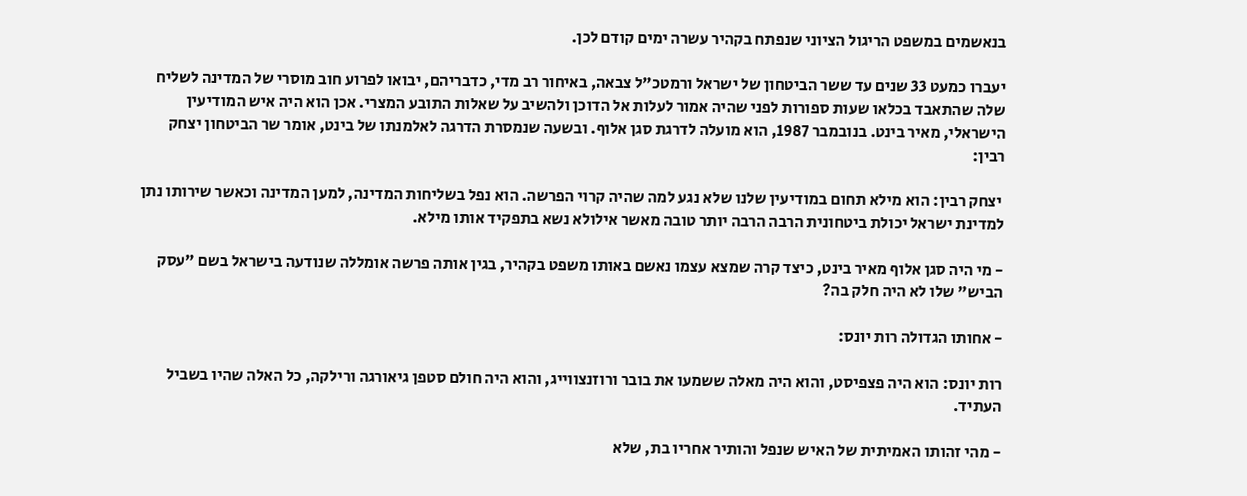בנאשמים במשפט הריגול הציוני שנפתח בקהיר עשרה ימים קודם לכן.

יעברו כמעט 33 שנים עד ששר הביטחון של ישראל ורמטכ"ל צבאה, באיחור רב מדי, כדבריהם, יבואו לפרוע חוב מוסרי של המדינה לשליח שלה שהתאבד בכלאו שעות ספורות לפני שהיה אמור לעלות אל הדוכן ולהשיב על שאלות התובע המצרי. אכן הוא היה איש המודיעין הישראלי, מאיר בינט. בנובמבר 1987, הוא מועלה לדרגת סגן אלוף. ובשעה שנמסרת הדרגה לאלמנתו של בינט, אומר שר הביטחון יצחק רבין:

 יצחק רבין: הוא מילא תחום במודיעין שלנו שלא נגע למה שהיה קרוי הפרשה. הוא נפל בשליחות המדינה, למען המדינה וכאשר שירותו נתן למדינת ישראל יכולת ביטחונית הרבה הרבה יותר טובה מאשר אילולא נשא בתפקיד אותו מילא.

- מי היה סגן אלוף מאיר בינט, כיצד קרה שמצא עצמו נאשם באותו משפט בקהיר, בגין אותה פרשה אומללה שנודעה בישראל בשם "עסק הביש" שלו לא היה חלק בה?

- אחותו הגדולה רות יונס:

רות יונס: הוא היה פצפיסט, והוא היה מאלה ששמעו את בובר ורוזנצווייג, והוא היה חולם סטפן גיאורגה ורילקה, כל האלה שהיו בשביל העתיד.

- מהי זהותו האמיתית של האיש שנפל והותיר אחריו בת, שלא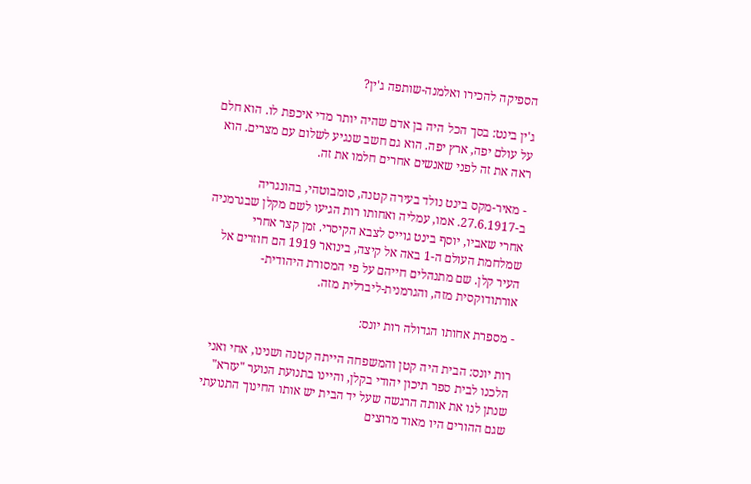הספיקה להכירו ואלמנה-שותפה ג'ין?

ג'ין בינט: בסך הכל היה בן אדם שהיה יותר מדי איכפת לו. הוא חלם על עולם יפה, ארץ יפה. הוא גם חשב שנגיע לשלום עם מצרים. הוא ראה את זה לפני שאנשים אחרים חלמו את זה.

- מאיר-מקס בינט נולד בעירה קטנה, סומבוטהי, בהונגריה ב-27.6.1917. אמו, עמליה ואחותו רות הגיעו לשם מקלן שבגרמניה אחרי שאביו, יוסף בינט גוייס לצבא הקיסרי. זמן קצר אחרי שמלחמת העולם ה-1 באה אל קיצה, בינואר 1919 הם חוזרים אל העיר קלן. שם מתנהלים חייהם על פי המסורת היהודית-אורתודוקסית מזה, והגרמנית-ליברלית מזה.

- מספרת אחותו הגדולה רות יונס:

רות יונס: הבית היה קטן והמשפחה הייתה קטנה ושנינו, אחי ואני הלכנו לבית ספר תיכון יהודי בקלן, והיינו בתנועת הנוער "עזרא" שנתן לנו את אותה הרגשה שעל יד הבית יש אותו החינוך התנועתי שגם ההורים היו מאוד מרוצים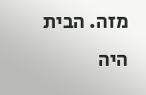מזה. הבית היה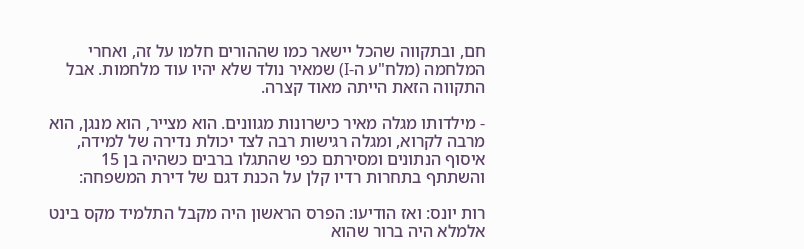חם, ובתקווה שהכל יישאר כמו שההורים חלמו על זה, ואחרי המלחמה (מלח"ע ה-I) שמאיר נולד שלא יהיו עוד מלחמות. אבל התקווה הזאת הייתה מאוד קצרה.

- מילדותו מגלה מאיר כישרונות מגוונים. הוא מצייר, הוא מנגן, הוא מרבה לקרוא, ומגלה רגישות רבה לצד יכולת נדירה של למידה, איסוף הנתונים ומסירתם כפי שהתגלו ברבים כשהיה בן 15 והשתתף בתחרות רדיו קלן על הכנת דגם של דירת המשפחה:

רות יונס: ואז הודיעו: הפרס הראשון היה מקבל התלמיד מקס בינט אלמלא היה ברור שהוא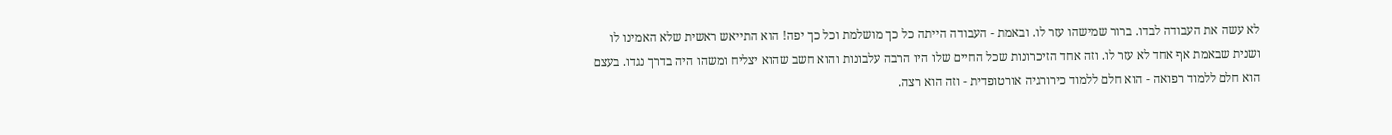לא עשה את העבודה לבדו. ברור שמישהו עזר לו. ובאמת - העבודה הייתה כל כך מושלמת וכל כך יפה! הוא התייאש ראשית שלא האמינו לו ושנית שבאמת אף אחד לא עזר לו. וזה אחד הזיכרונות שכל החיים שלו היו הרבה עלבונות והוא חשב שהוא יצליח ומשהו היה בדרך נגדו. בעצם הוא חלם ללמוד רפואה - הוא חלם ללמוד כירורגיה אורטופדית - וזה הוא רצה.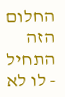החלום הזה התחיל - לו לא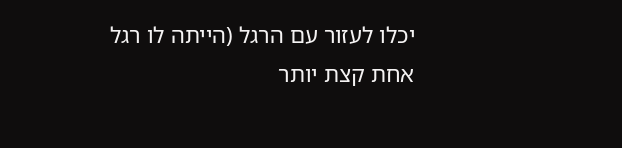יכלו לעזור עם הרגל (הייתה לו רגל אחת קצת יותר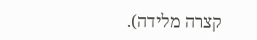קצרה מלידה).